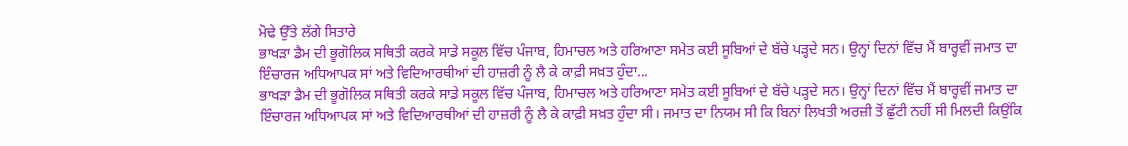ਮੋਢੇ ਉੱਤੇ ਲੱਗੇ ਸਿਤਾਰੇ
ਭਾਖੜਾ ਡੈਮ ਦੀ ਭੂਗੋਲਿਕ ਸਥਿਤੀ ਕਰਕੇ ਸਾਡੇ ਸਕੂਲ ਵਿੱਚ ਪੰਜਾਬ, ਹਿਮਾਚਲ ਅਤੇ ਹਰਿਆਣਾ ਸਮੇਤ ਕਈ ਸੂਬਿਆਂ ਦੇ ਬੱਚੇ ਪੜ੍ਹਦੇ ਸਨ। ਉਨ੍ਹਾਂ ਦਿਨਾਂ ਵਿੱਚ ਮੈਂ ਬਾਰ੍ਹਵੀਂ ਜਮਾਤ ਦਾ ਇੰਚਾਰਜ ਅਧਿਆਪਕ ਸਾਂ ਅਤੇ ਵਿਦਿਆਰਥੀਆਂ ਦੀ ਹਾਜ਼ਰੀ ਨੂੰ ਲੈ ਕੇ ਕਾਫ਼ੀ ਸਖ਼ਤ ਹੁੰਦਾ...
ਭਾਖੜਾ ਡੈਮ ਦੀ ਭੂਗੋਲਿਕ ਸਥਿਤੀ ਕਰਕੇ ਸਾਡੇ ਸਕੂਲ ਵਿੱਚ ਪੰਜਾਬ, ਹਿਮਾਚਲ ਅਤੇ ਹਰਿਆਣਾ ਸਮੇਤ ਕਈ ਸੂਬਿਆਂ ਦੇ ਬੱਚੇ ਪੜ੍ਹਦੇ ਸਨ। ਉਨ੍ਹਾਂ ਦਿਨਾਂ ਵਿੱਚ ਮੈਂ ਬਾਰ੍ਹਵੀਂ ਜਮਾਤ ਦਾ ਇੰਚਾਰਜ ਅਧਿਆਪਕ ਸਾਂ ਅਤੇ ਵਿਦਿਆਰਥੀਆਂ ਦੀ ਹਾਜ਼ਰੀ ਨੂੰ ਲੈ ਕੇ ਕਾਫ਼ੀ ਸਖ਼ਤ ਹੁੰਦਾ ਸੀ। ਜਮਾਤ ਦਾ ਨਿਯਮ ਸੀ ਕਿ ਬਿਨਾਂ ਲਿਖਤੀ ਅਰਜ਼ੀ ਤੋਂ ਛੁੱਟੀ ਨਹੀਂ ਸੀ ਮਿਲਦੀ ਕਿਉਂਕਿ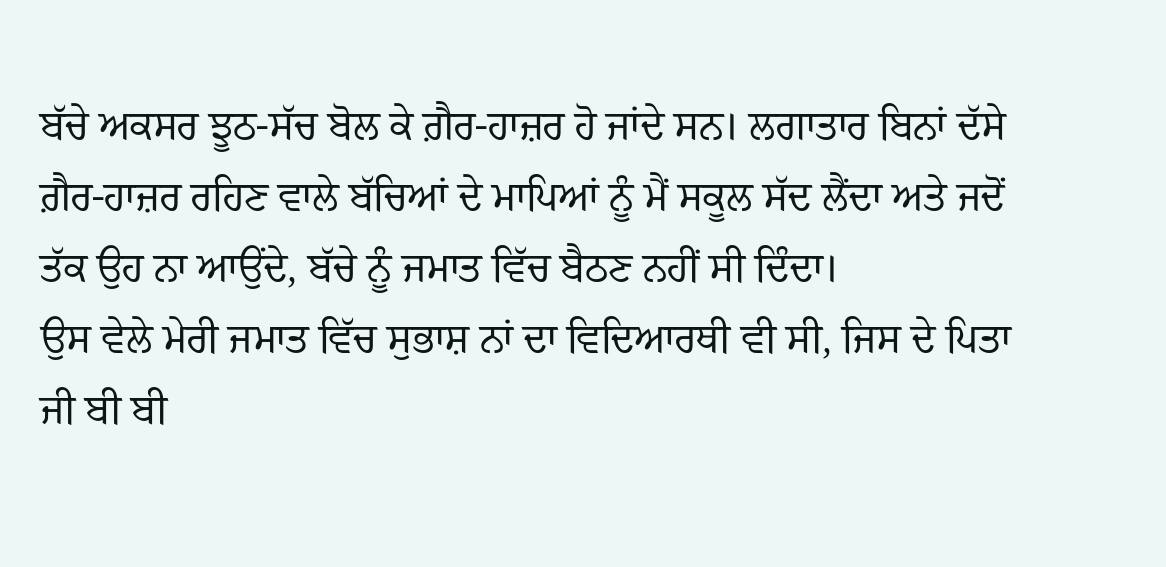ਬੱਚੇ ਅਕਸਰ ਝੂਠ-ਸੱਚ ਬੋਲ ਕੇ ਗ਼ੈਰ-ਹਾਜ਼ਰ ਹੋ ਜਾਂਦੇ ਸਨ। ਲਗਾਤਾਰ ਬਿਨਾਂ ਦੱਸੇ ਗ਼ੈਰ-ਹਾਜ਼ਰ ਰਹਿਣ ਵਾਲੇ ਬੱਚਿਆਂ ਦੇ ਮਾਪਿਆਂ ਨੂੰ ਮੈਂ ਸਕੂਲ ਸੱਦ ਲੈਂਦਾ ਅਤੇ ਜਦੋਂ ਤੱਕ ਉਹ ਨਾ ਆਉਂਦੇ, ਬੱਚੇ ਨੂੰ ਜਮਾਤ ਵਿੱਚ ਬੈਠਣ ਨਹੀਂ ਸੀ ਦਿੰਦਾ।
ਉਸ ਵੇਲੇ ਮੇਰੀ ਜਮਾਤ ਵਿੱਚ ਸੁਭਾਸ਼ ਨਾਂ ਦਾ ਵਿਦਿਆਰਥੀ ਵੀ ਸੀ, ਜਿਸ ਦੇ ਪਿਤਾ ਜੀ ਬੀ ਬੀ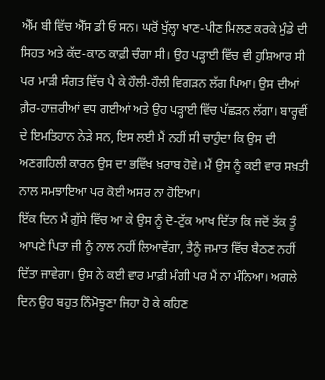ਐੱਮ ਬੀ ਵਿੱਚ ਐੱਸ ਡੀ ਓ ਸਨ। ਘਰੋਂ ਖੁੱਲ੍ਹਾ ਖਾਣ-ਪੀਣ ਮਿਲਣ ਕਰਕੇ ਮੁੰਡੇ ਦੀ ਸਿਹਤ ਅਤੇ ਕੱਦ-ਕਾਠ ਕਾਫ਼ੀ ਚੰਗਾ ਸੀ। ਉਹ ਪੜ੍ਹਾਈ ਵਿੱਚ ਵੀ ਹੁਸ਼ਿਆਰ ਸੀ ਪਰ ਮਾੜੀ ਸੰਗਤ ਵਿੱਚ ਪੈ ਕੇ ਹੌਲੀ-ਹੌਲੀ ਵਿਗੜਨ ਲੱਗ ਪਿਆ। ਉਸ ਦੀਆਂ ਗ਼ੈਰ-ਹਾਜ਼ਰੀਆਂ ਵਧ ਗਈਆਂ ਅਤੇ ਉਹ ਪੜ੍ਹਾਈ ਵਿੱਚ ਪੱਛੜਨ ਲੱਗਾ। ਬਾਰ੍ਹਵੀਂ ਦੇ ਇਮਤਿਹਾਨ ਨੇੜੇ ਸਨ, ਇਸ ਲਈ ਮੈਂ ਨਹੀਂ ਸੀ ਚਾਹੁੰਦਾ ਕਿ ਉਸ ਦੀ ਅਣਗਹਿਲੀ ਕਾਰਨ ਉਸ ਦਾ ਭਵਿੱਖ ਖ਼ਰਾਬ ਹੋਵੇ। ਮੈਂ ਉਸ ਨੂੰ ਕਈ ਵਾਰ ਸਖ਼ਤੀ ਨਾਲ ਸਮਝਾਇਆ ਪਰ ਕੋਈ ਅਸਰ ਨਾ ਹੋਇਆ।
ਇੱਕ ਦਿਨ ਮੈਂ ਗ਼ੁੱਸੇ ਵਿੱਚ ਆ ਕੇ ਉਸ ਨੂੰ ਦੋ-ਟੁੱਕ ਆਖ ਦਿੱਤਾ ਕਿ ਜਦੋਂ ਤੱਕ ਤੂੰ ਆਪਣੇ ਪਿਤਾ ਜੀ ਨੂੰ ਨਾਲ ਨਹੀਂ ਲਿਆਵੇਂਗਾ, ਤੈਨੂੰ ਜਮਾਤ ਵਿੱਚ ਬੈਠਣ ਨਹੀਂ ਦਿੱਤਾ ਜਾਵੇਗਾ। ਉਸ ਨੇ ਕਈ ਵਾਰ ਮਾਫ਼ੀ ਮੰਗੀ ਪਰ ਮੈਂ ਨਾ ਮੰਨਿਆ। ਅਗਲੇ ਦਿਨ ਉਹ ਬਹੁਤ ਨਿੰਮੋਝੂਣਾ ਜਿਹਾ ਹੋ ਕੇ ਕਹਿਣ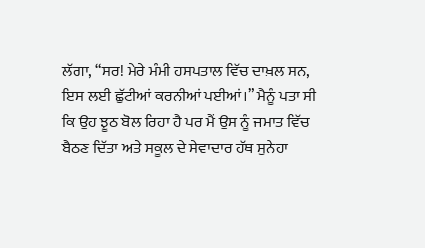ਲੱਗਾ, “ਸਰ! ਮੇਰੇ ਮੰਮੀ ਹਸਪਤਾਲ ਵਿੱਚ ਦਾਖ਼ਲ ਸਨ, ਇਸ ਲਈ ਛੁੱਟੀਆਂ ਕਰਨੀਆਂ ਪਈਆਂ।” ਮੈਨੂੰ ਪਤਾ ਸੀ ਕਿ ਉਹ ਝੂਠ ਬੋਲ ਰਿਹਾ ਹੈ ਪਰ ਮੈਂ ਉਸ ਨੂੰ ਜਮਾਤ ਵਿੱਚ ਬੈਠਣ ਦਿੱਤਾ ਅਤੇ ਸਕੂਲ ਦੇ ਸੇਵਾਦਾਰ ਹੱਥ ਸੁਨੇਹਾ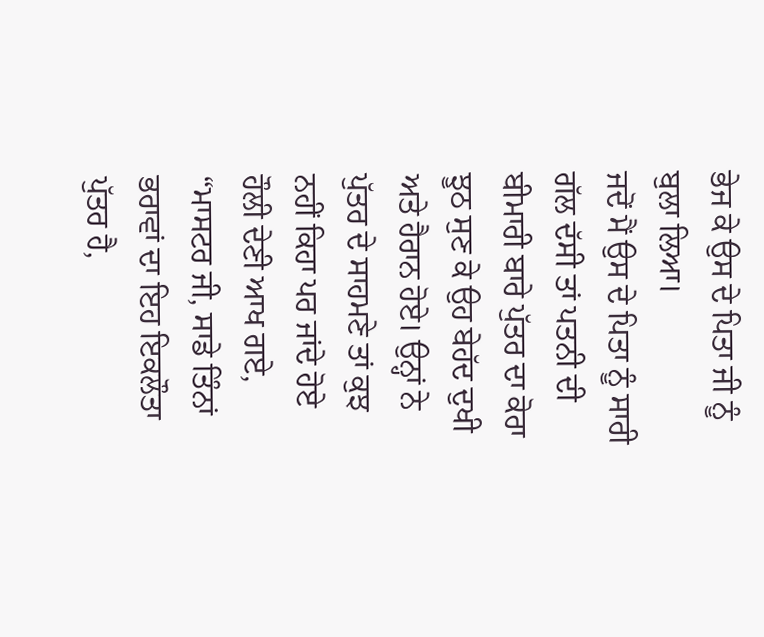ਭੇਜ ਕੇ ਉਸ ਦੇ ਪਿਤਾ ਜੀ ਨੂੰ ਬੁਲਾ ਲਿਆ।
ਜਦੋਂ ਮੈਂ ਉਸ ਦੇ ਪਿਤਾ ਨੂੰ ਸਾਰੀ ਗੱਲ ਦੱਸੀ ਤਾਂ ਪਤਨੀ ਦੀ ਬੀਮਾਰੀ ਬਾਰੇ ਪੁੱਤਰ ਦਾ ਕੋਰਾ ਝੂਠ ਸੁਣ ਕੇ ਉਹ ਬੇਹੱਦ ਦੁਖੀ ਅਤੇ ਹੈਰਾਨ ਹੋਏ। ਉਨ੍ਹਾਂ ਨੇ ਪੁੱਤਰ ਦੇ ਸਾਹਮਣੇ ਤਾਂ ਕੁਝ ਨਹੀਂ ਕਿਹਾ ਪਰ ਜਾਂਦੇ ਹੋਏ ਹੌਲੀ ਦੇਣੀ ਆਖ ਗਏ, “ਮਾਸਟਰ ਜੀ, ਸਾਡੇ ਤਿੰਨਾਂ ਭਰਾਵਾਂ ਦਾ ਇਹ ਇਕਲੌਤਾ ਪੁੱਤਰ ਹੈ,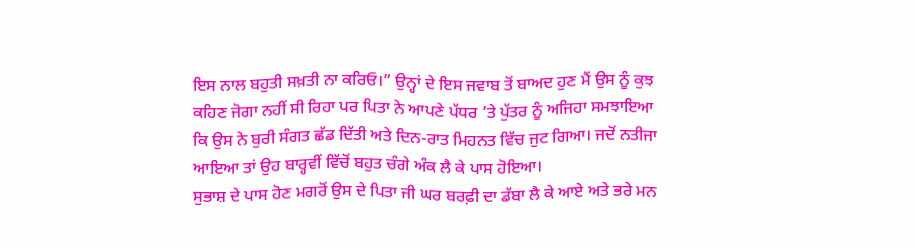ਇਸ ਨਾਲ ਬਹੁਤੀ ਸਖ਼ਤੀ ਨਾ ਕਰਿਓ।” ਉਨ੍ਹਾਂ ਦੇ ਇਸ ਜਵਾਬ ਤੋਂ ਬਾਅਦ ਹੁਣ ਮੈਂ ਉਸ ਨੂੰ ਕੁਝ ਕਹਿਣ ਜੋਗਾ ਨਹੀਂ ਸੀ ਰਿਹਾ ਪਰ ਪਿਤਾ ਨੇ ਆਪਣੇ ਪੱਧਰ ’ਤੇ ਪੁੱਤਰ ਨੂੰ ਅਜਿਹਾ ਸਮਝਾਇਆ ਕਿ ਉਸ ਨੇ ਬੁਰੀ ਸੰਗਤ ਛੱਡ ਦਿੱਤੀ ਅਤੇ ਦਿਨ-ਰਾਤ ਮਿਹਨਤ ਵਿੱਚ ਜੁਟ ਗਿਆ। ਜਦੋਂ ਨਤੀਜਾ ਆਇਆ ਤਾਂ ਉਹ ਬਾਰ੍ਹਵੀਂ ਵਿੱਚੋਂ ਬਹੁਤ ਚੰਗੇ ਅੰਕ ਲੈ ਕੇ ਪਾਸ ਹੋਇਆ।
ਸੁਭਾਸ਼ ਦੇ ਪਾਸ ਹੋਣ ਮਗਰੋਂ ਉਸ ਦੇ ਪਿਤਾ ਜੀ ਘਰ ਬਰਫ਼ੀ ਦਾ ਡੱਬਾ ਲੈ ਕੇ ਆਏ ਅਤੇ ਭਰੇ ਮਨ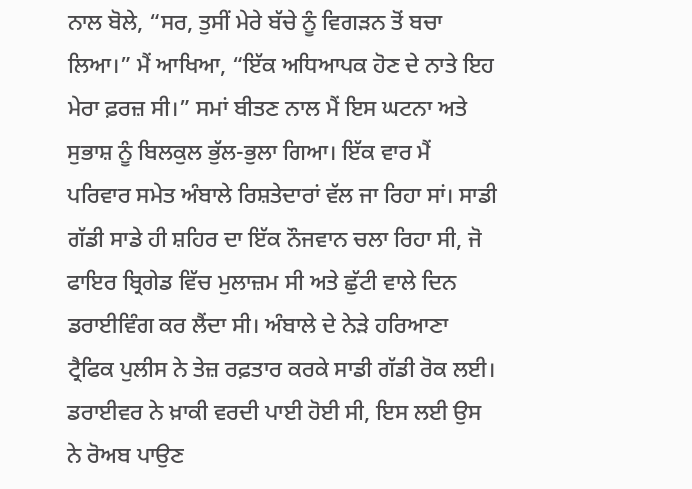ਨਾਲ ਬੋਲੇ, “ਸਰ, ਤੁਸੀਂ ਮੇਰੇ ਬੱਚੇ ਨੂੰ ਵਿਗੜਨ ਤੋਂ ਬਚਾ ਲਿਆ।” ਮੈਂ ਆਖਿਆ, “ਇੱਕ ਅਧਿਆਪਕ ਹੋਣ ਦੇ ਨਾਤੇ ਇਹ ਮੇਰਾ ਫ਼ਰਜ਼ ਸੀ।” ਸਮਾਂ ਬੀਤਣ ਨਾਲ ਮੈਂ ਇਸ ਘਟਨਾ ਅਤੇ ਸੁਭਾਸ਼ ਨੂੰ ਬਿਲਕੁਲ ਭੁੱਲ-ਭੁਲਾ ਗਿਆ। ਇੱਕ ਵਾਰ ਮੈਂ ਪਰਿਵਾਰ ਸਮੇਤ ਅੰਬਾਲੇ ਰਿਸ਼ਤੇਦਾਰਾਂ ਵੱਲ ਜਾ ਰਿਹਾ ਸਾਂ। ਸਾਡੀ ਗੱਡੀ ਸਾਡੇ ਹੀ ਸ਼ਹਿਰ ਦਾ ਇੱਕ ਨੌਜਵਾਨ ਚਲਾ ਰਿਹਾ ਸੀ, ਜੋ ਫਾਇਰ ਬ੍ਰਿਗੇਡ ਵਿੱਚ ਮੁਲਾਜ਼ਮ ਸੀ ਅਤੇ ਛੁੱਟੀ ਵਾਲੇ ਦਿਨ ਡਰਾਈਵਿੰਗ ਕਰ ਲੈਂਦਾ ਸੀ। ਅੰਬਾਲੇ ਦੇ ਨੇੜੇ ਹਰਿਆਣਾ ਟ੍ਰੈਫਿਕ ਪੁਲੀਸ ਨੇ ਤੇਜ਼ ਰਫ਼ਤਾਰ ਕਰਕੇ ਸਾਡੀ ਗੱਡੀ ਰੋਕ ਲਈ। ਡਰਾਈਵਰ ਨੇ ਖ਼ਾਕੀ ਵਰਦੀ ਪਾਈ ਹੋਈ ਸੀ, ਇਸ ਲਈ ਉਸ ਨੇ ਰੋਅਬ ਪਾਉਣ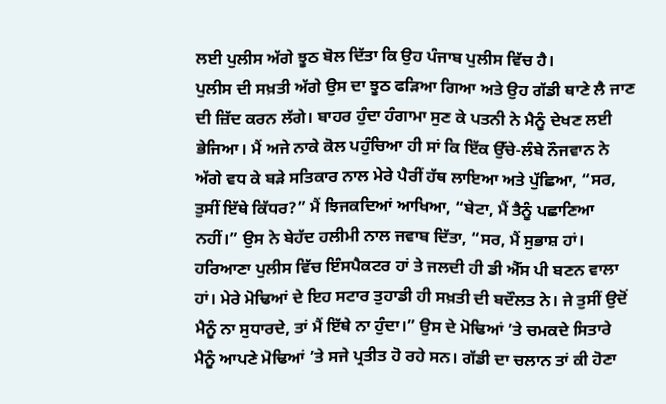ਲਈ ਪੁਲੀਸ ਅੱਗੇ ਝੂਠ ਬੋਲ ਦਿੱਤਾ ਕਿ ਉਹ ਪੰਜਾਬ ਪੁਲੀਸ ਵਿੱਚ ਹੈ।
ਪੁਲੀਸ ਦੀ ਸਖ਼ਤੀ ਅੱਗੇ ਉਸ ਦਾ ਝੂਠ ਫੜਿਆ ਗਿਆ ਅਤੇ ਉਹ ਗੱਡੀ ਥਾਣੇ ਲੈ ਜਾਣ ਦੀ ਜ਼ਿੱਦ ਕਰਨ ਲੱਗੇ। ਬਾਹਰ ਹੁੰਦਾ ਹੰਗਾਮਾ ਸੁਣ ਕੇ ਪਤਨੀ ਨੇ ਮੈਨੂੰ ਦੇਖਣ ਲਈ ਭੇਜਿਆ। ਮੈਂ ਅਜੇ ਨਾਕੇ ਕੋਲ ਪਹੁੰਚਿਆ ਹੀ ਸਾਂ ਕਿ ਇੱਕ ਉੱਚੇ-ਲੰਬੇ ਨੌਜਵਾਨ ਨੇ ਅੱਗੇ ਵਧ ਕੇ ਬੜੇ ਸਤਿਕਾਰ ਨਾਲ ਮੇਰੇ ਪੈਰੀਂ ਹੱਥ ਲਾਇਆ ਅਤੇ ਪੁੱਛਿਆ, “ਸਰ, ਤੁਸੀਂ ਇੱਥੇ ਕਿੱਧਰ?” ਮੈਂ ਝਿਜਕਦਿਆਂ ਆਖਿਆ, “ਬੇਟਾ, ਮੈਂ ਤੈਨੂੰ ਪਛਾਣਿਆ ਨਹੀਂ।” ਉਸ ਨੇ ਬੇਹੱਦ ਹਲੀਮੀ ਨਾਲ ਜਵਾਬ ਦਿੱਤਾ, “ਸਰ, ਮੈਂ ਸੁਭਾਸ਼ ਹਾਂ। ਹਰਿਆਣਾ ਪੁਲੀਸ ਵਿੱਚ ਇੰਸਪੈਕਟਰ ਹਾਂ ਤੇ ਜਲਦੀ ਹੀ ਡੀ ਐੱਸ ਪੀ ਬਣਨ ਵਾਲਾ ਹਾਂ। ਮੇਰੇ ਮੋਢਿਆਂ ਦੇ ਇਹ ਸਟਾਰ ਤੁਹਾਡੀ ਹੀ ਸਖ਼ਤੀ ਦੀ ਬਦੌਲਤ ਨੇ। ਜੇ ਤੁਸੀਂ ਉਦੋਂ ਮੈਨੂੰ ਨਾ ਸੁਧਾਰਦੇ, ਤਾਂ ਮੈਂ ਇੱਥੇ ਨਾ ਹੁੰਦਾ।” ਉਸ ਦੇ ਮੋਢਿਆਂ ’ਤੇ ਚਮਕਦੇ ਸਿਤਾਰੇ ਮੈਨੂੰ ਆਪਣੇ ਮੋਢਿਆਂ ’ਤੇ ਸਜੇ ਪ੍ਰਤੀਤ ਹੋ ਰਹੇ ਸਨ। ਗੱਡੀ ਦਾ ਚਲਾਨ ਤਾਂ ਕੀ ਹੋਣਾ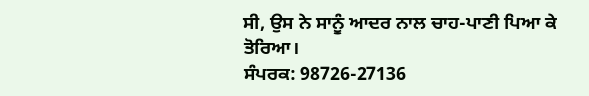ਸੀ, ਉਸ ਨੇ ਸਾਨੂੰ ਆਦਰ ਨਾਲ ਚਾਹ-ਪਾਣੀ ਪਿਆ ਕੇ ਤੋਰਿਆ।
ਸੰਪਰਕ: 98726-27136